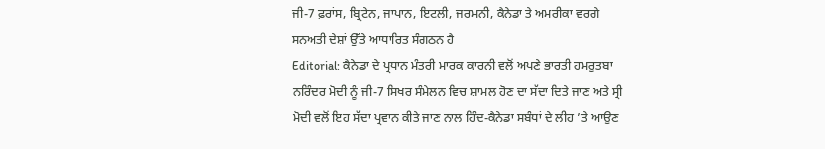ਜੀ-7 ਫ਼ਰਾਂਸ, ਬ੍ਰਿਟੇਨ, ਜਾਪਾਨ, ਇਟਲੀ, ਜਰਮਨੀ, ਕੈਨੇਡਾ ਤੇ ਅਮਰੀਕਾ ਵਰਗੇ ਸਨਅਤੀ ਦੇਸ਼ਾਂ ਉੱਤੇ ਆਧਾਰਿਤ ਸੰਗਠਨ ਹੈ
Editorial: ਕੈਨੇਡਾ ਦੇ ਪ੍ਰਧਾਨ ਮੰਤਰੀ ਮਾਰਕ ਕਾਰਨੀ ਵਲੋਂ ਅਪਣੇ ਭਾਰਤੀ ਹਮਰੁਤਬਾ ਨਰਿੰਦਰ ਮੋਦੀ ਨੂੰ ਜੀ-7 ਸਿਖਰ ਸੰਮੇਲਨ ਵਿਚ ਸ਼ਾਮਲ ਹੋਣ ਦਾ ਸੱਦਾ ਦਿਤੇ ਜਾਣ ਅਤੇ ਸ੍ਰੀ ਮੋਦੀ ਵਲੋਂ ਇਹ ਸੱਦਾ ਪ੍ਰਵਾਨ ਕੀਤੇ ਜਾਣ ਨਾਲ ਹਿੰਦ-ਕੈਨੇਡਾ ਸਬੰਧਾਂ ਦੇ ਲੀਹ ’ਤੇ ਆਉਣ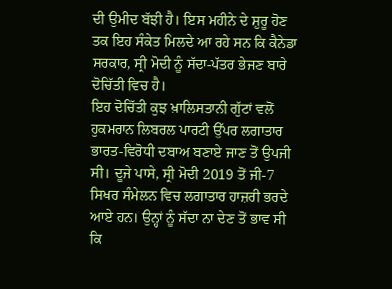ਦੀ ਉਮੀਦ ਬੱਝੀ ਹੈ। ਇਸ ਮਹੀਨੇ ਦੇ ਸ਼ੁਰੂ ਹੋਣ ਤਕ ਇਹ ਸੰਕੇਤ ਮਿਲਦੇ ਆ ਰਹੇ ਸਨ ਕਿ ਕੈਨੇਡਾ ਸਰਕਾਰ, ਸ੍ਰੀ ਮੋਦੀ ਨੂੰ ਸੱਦਾ-ਪੱਤਰ ਭੇਜਣ ਬਾਰੇ ਦੋਚਿੱਤੀ ਵਿਚ ਹੈ।
ਇਹ ਦੋਚਿੱਤੀ ਕੁਝ ਖ਼ਾਲਿਸਤਾਨੀ ਗੁੱਟਾਂ ਵਲੋਂ ਹੁਕਮਰਾਨ ਲਿਬਰਲ ਪਾਰਟੀ ਉੱਪਰ ਲਗਾਤਾਰ ਭਾਰਤ-ਵਿਰੋਧੀ ਦਬਾਅ ਬਣਾਏ ਜਾਣ ਤੋਂ ਉਪਜੀ ਸੀ। ਦੂਜੇ ਪਾਸੇ, ਸ੍ਰੀ ਮੋਦੀ 2019 ਤੋਂ ਜੀ-7 ਸਿਖਰ ਸੰਮੇਲਨ ਵਿਚ ਲਗਾਤਾਰ ਹਾਜ਼ਰੀ ਭਰਦੇ ਆਏ ਹਨ। ਉਨ੍ਹਾਂ ਨੂੰ ਸੱਦਾ ਨਾ ਦੇਣ ਤੋਂ ਭਾਵ ਸੀ ਕਿ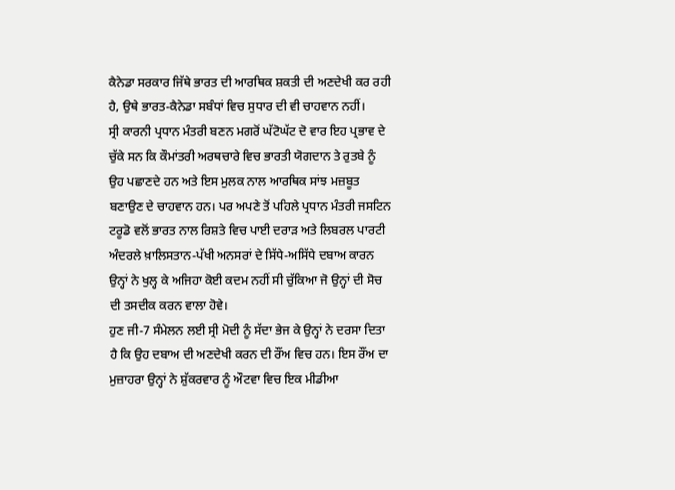ਕੈਨੇਡਾ ਸਰਕਾਰ ਜਿੱਥੇ ਭਾਰਤ ਦੀ ਆਰਥਿਕ ਸ਼ਕਤੀ ਦੀ ਅਣਦੇਖੀ ਕਰ ਰਹੀ ਹੈ, ਉਥੇ ਭਾਰਤ-ਕੈਨੇਡਾ ਸਬੰਧਾਂ ਵਿਚ ਸੁਧਾਰ ਦੀ ਵੀ ਚਾਹਵਾਨ ਨਹੀਂ।
ਸ੍ਰੀ ਕਾਰਨੀ ਪ੍ਰਧਾਨ ਮੰਤਰੀ ਬਣਨ ਮਗਰੋਂ ਘੱਟੋਘੱਟ ਦੋ ਵਾਰ ਇਹ ਪ੍ਰਭਾਵ ਦੇ ਚੁੱਕੇ ਸਨ ਕਿ ਕੌਮਾਂਤਰੀ ਅਰਥਚਾਰੇ ਵਿਚ ਭਾਰਤੀ ਯੋਗਦਾਨ ਤੇ ਰੁਤਬੇ ਨੂੰ ਉਹ ਪਛਾਣਦੇ ਹਨ ਅਤੇ ਇਸ ਮੁਲਕ ਨਾਲ ਆਰਥਿਕ ਸਾਂਝ ਮਜ਼ਬੂਤ ਬਣਾਉਣ ਦੇ ਚਾਹਵਾਨ ਹਨ। ਪਰ ਅਪਣੇ ਤੋਂ ਪਹਿਲੇ ਪ੍ਰਧਾਨ ਮੰਤਰੀ ਜਸਟਿਨ ਟਰੂਡੋ ਵਲੋਂ ਭਾਰਤ ਨਾਲ ਰਿਸ਼ਤੇ ਵਿਚ ਪਾਈ ਦਰਾੜ ਅਤੇ ਲਿਬਰਲ ਪਾਰਟੀ ਅੰਦਰਲੇ ਖ਼ਾਲਿਸਤਾਨ-ਪੱਖੀ ਅਨਸਰਾਂ ਦੇ ਸਿੱਧੇ-ਅਸਿੱਧੇ ਦਬਾਅ ਕਾਰਨ ਉਨ੍ਹਾਂ ਨੇ ਖੁਲ੍ਹ ਕੇ ਅਜਿਹਾ ਕੋਈ ਕਦਮ ਨਹੀਂ ਸੀ ਚੁੱਕਿਆ ਜੋ ਉਨ੍ਹਾਂ ਦੀ ਸੋਚ ਦੀ ਤਸਦੀਕ ਕਰਨ ਵਾਲਾ ਹੋਵੇ।
ਹੁਣ ਜੀ-7 ਸੰਮੇਲਨ ਲਈ ਸ੍ਰੀ ਮੋਦੀ ਨੂੰ ਸੱਦਾ ਭੇਜ ਕੇ ਉਨ੍ਹਾਂ ਨੇ ਦਰਸਾ ਦਿਤਾ ਹੈ ਕਿ ਉਹ ਦਬਾਅ ਦੀ ਅਣਦੇਖੀ ਕਰਨ ਦੀ ਰੌਂਅ ਵਿਚ ਹਨ। ਇਸ ਰੌਂਅ ਦਾ ਮੁਜ਼ਾਹਰਾ ਉਨ੍ਹਾਂ ਨੇ ਸ਼ੁੱਕਰਵਾਰ ਨੂੰ ਔਟਵਾ ਵਿਚ ਇਕ ਮੀਡੀਆ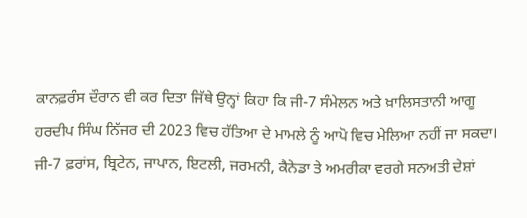ਕਾਨਫ਼ਰੰਸ ਦੌਰਾਨ ਵੀ ਕਰ ਦਿਤਾ ਜਿੱਥੇ ਉਨ੍ਹਾਂ ਕਿਹਾ ਕਿ ਜੀ-7 ਸੰਮੇਲਨ ਅਤੇ ਖ਼ਾਲਿਸਤਾਨੀ ਆਗੂ ਹਰਦੀਪ ਸਿੰਘ ਨਿੱਜਰ ਦੀ 2023 ਵਿਚ ਹੱਤਿਆ ਦੇ ਮਾਮਲੇ ਨੂੰ ਆਪੋ ਵਿਚ ਮੇਲਿਆ ਨਹੀਂ ਜਾ ਸਕਦਾ।
ਜੀ-7 ਫ਼ਰਾਂਸ, ਬ੍ਰਿਟੇਨ, ਜਾਪਾਨ, ਇਟਲੀ, ਜਰਮਨੀ, ਕੈਨੇਡਾ ਤੇ ਅਮਰੀਕਾ ਵਰਗੇ ਸਨਅਤੀ ਦੇਸ਼ਾਂ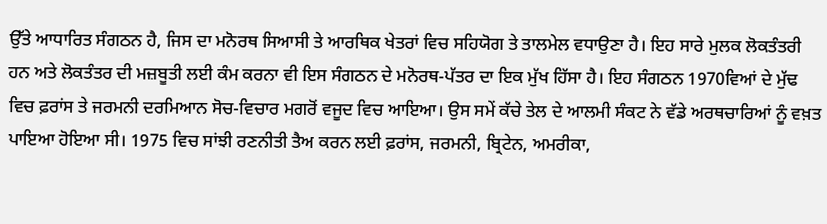ਉੱਤੇ ਆਧਾਰਿਤ ਸੰਗਠਨ ਹੈ, ਜਿਸ ਦਾ ਮਨੋਰਥ ਸਿਆਸੀ ਤੇ ਆਰਥਿਕ ਖੇਤਰਾਂ ਵਿਚ ਸਹਿਯੋਗ ਤੇ ਤਾਲਮੇਲ ਵਧਾਉਣਾ ਹੈ। ਇਹ ਸਾਰੇ ਮੁਲਕ ਲੋਕਤੰਤਰੀ ਹਨ ਅਤੇ ਲੋਕਤੰਤਰ ਦੀ ਮਜ਼ਬੂਤੀ ਲਈ ਕੰਮ ਕਰਨਾ ਵੀ ਇਸ ਸੰਗਠਨ ਦੇ ਮਨੋਰਥ-ਪੱਤਰ ਦਾ ਇਕ ਮੁੱਖ ਹਿੱਸਾ ਹੈ। ਇਹ ਸੰਗਠਨ 1970ਵਿਆਂ ਦੇ ਮੁੱਢ ਵਿਚ ਫ਼ਰਾਂਸ ਤੇ ਜਰਮਨੀ ਦਰਮਿਆਨ ਸੋਚ-ਵਿਚਾਰ ਮਗਰੋਂ ਵਜੂਦ ਵਿਚ ਆਇਆ। ਉਸ ਸਮੇਂ ਕੱਚੇ ਤੇਲ ਦੇ ਆਲਮੀ ਸੰਕਟ ਨੇ ਵੱਡੇ ਅਰਥਚਾਰਿਆਂ ਨੂੰ ਵਖ਼ਤ ਪਾਇਆ ਹੋਇਆ ਸੀ। 1975 ਵਿਚ ਸਾਂਝੀ ਰਣਨੀਤੀ ਤੈਅ ਕਰਨ ਲਈ ਫ਼ਰਾਂਸ, ਜਰਮਨੀ, ਬ੍ਰਿਟੇਨ, ਅਮਰੀਕਾ,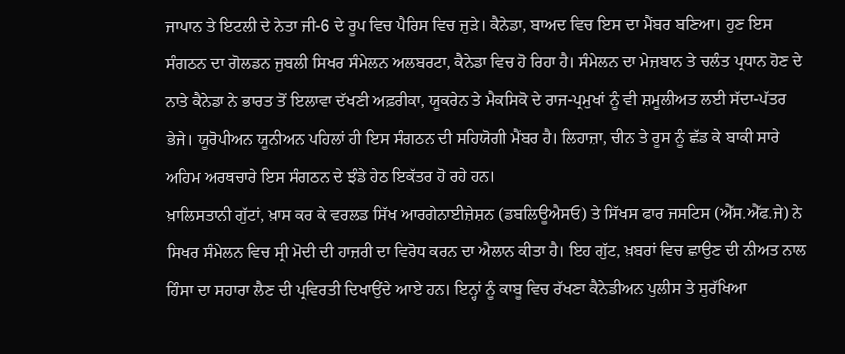ਜਾਪਾਨ ਤੇ ਇਟਲੀ ਦੇ ਨੇਤਾ ਜੀ-6 ਦੇ ਰੂਪ ਵਿਚ ਪੈਰਿਸ ਵਿਚ ਜੁੜੇ। ਕੈਨੇਡਾ, ਬਾਅਦ ਵਿਚ ਇਸ ਦਾ ਮੈਂਬਰ ਬਣਿਆ। ਹੁਣ ਇਸ ਸੰਗਠਨ ਦਾ ਗੋਲਡਨ ਜੁਬਲੀ ਸਿਖਰ ਸੰਮੇਲਨ ਅਲਬਰਟਾ, ਕੈਨੇਡਾ ਵਿਚ ਹੋ ਰਿਹਾ ਹੈ। ਸੰਮੇਲਨ ਦਾ ਮੇਜ਼ਬਾਨ ਤੇ ਚਲੰਤ ਪ੍ਰਧਾਨ ਹੋਣ ਦੇ ਨਾਤੇ ਕੈਨੇਡਾ ਨੇ ਭਾਰਤ ਤੋਂ ਇਲਾਵਾ ਦੱਖਣੀ ਅਫ਼ਰੀਕਾ, ਯੂਕਰੇਨ ਤੇ ਮੈਕਸਿਕੋ ਦੇ ਰਾਜ-ਪ੍ਰਮੁਖਾਂ ਨੂੰ ਵੀ ਸ਼ਮੂਲੀਅਤ ਲਈ ਸੱਦਾ-ਪੱਤਰ ਭੇਜੇ। ਯੂਰੋਪੀਅਨ ਯੂਨੀਅਨ ਪਹਿਲਾਂ ਹੀ ਇਸ ਸੰਗਠਨ ਦੀ ਸਹਿਯੋਗੀ ਮੈਂਬਰ ਹੈ। ਲਿਹਾਜ਼ਾ, ਚੀਨ ਤੇ ਰੂਸ ਨੂੰ ਛੱਡ ਕੇ ਬਾਕੀ ਸਾਰੇ ਅਹਿਮ ਅਰਥਚਾਰੇ ਇਸ ਸੰਗਠਨ ਦੇ ਝੰਡੇ ਹੇਠ ਇਕੱਤਰ ਹੋ ਰਹੇ ਹਨ।
ਖ਼ਾਲਿਸਤਾਨੀ ਗੁੱਟਾਂ, ਖ਼ਾਸ ਕਰ ਕੇ ਵਰਲਡ ਸਿੱਖ ਆਰਗੇਨਾਈਜ਼ੇਸ਼ਨ (ਡਬਲਿਊਐਸਓ) ਤੇ ਸਿੱਖਸ ਫਾਰ ਜਸਟਿਸ (ਐੱਸ.ਐੱਫ.ਜੇ) ਨੇ ਸਿਖਰ ਸੰਮੇਲਨ ਵਿਚ ਸ੍ਰੀ ਮੋਦੀ ਦੀ ਹਾਜ਼ਰੀ ਦਾ ਵਿਰੋਧ ਕਰਨ ਦਾ ਐਲਾਨ ਕੀਤਾ ਹੈ। ਇਹ ਗੁੱਟ, ਖ਼ਬਰਾਂ ਵਿਚ ਛਾਉਣ ਦੀ ਨੀਅਤ ਨਾਲ ਹਿੰਸਾ ਦਾ ਸਹਾਰਾ ਲੈਣ ਦੀ ਪ੍ਰਵਿਰਤੀ ਦਿਖਾਉਂਦੇ ਆਏ ਹਨ। ਇਨ੍ਹਾਂ ਨੂੰ ਕਾਬੂ ਵਿਚ ਰੱਖਣਾ ਕੈਨੇਡੀਅਨ ਪੁਲੀਸ ਤੇ ਸੁਰੱਖਿਆ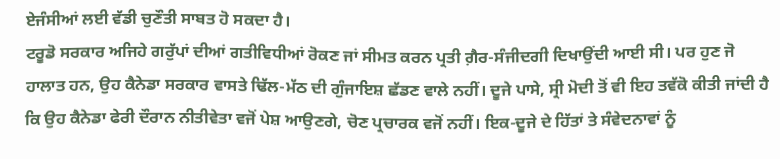ਏਜੰਸੀਆਂ ਲਈ ਵੱਡੀ ਚੁਣੌਤੀ ਸਾਬਤ ਹੋ ਸਕਦਾ ਹੈ।
ਟਰੂਡੋ ਸਰਕਾਰ ਅਜਿਹੇ ਗਰੁੱਪਾਂ ਦੀਆਂ ਗਤੀਵਿਧੀਆਂ ਰੋਕਣ ਜਾਂ ਸੀਮਤ ਕਰਨ ਪ੍ਰਤੀ ਗ਼ੈਰ-ਸੰਜੀਦਗੀ ਦਿਖਾਉਂਦੀ ਆਈ ਸੀ। ਪਰ ਹੁਣ ਜੋ ਹਾਲਾਤ ਹਨ, ਉਹ ਕੈਨੇਡਾ ਸਰਕਾਰ ਵਾਸਤੇ ਢਿੱਲ-ਮੱਠ ਦੀ ਗੁੰਜਾਇਸ਼ ਛੱਡਣ ਵਾਲੇ ਨਹੀਂ। ਦੂਜੇ ਪਾਸੇ, ਸ੍ਰੀ ਮੋਦੀ ਤੋਂ ਵੀ ਇਹ ਤਵੱਕੋ ਕੀਤੀ ਜਾਂਦੀ ਹੈ ਕਿ ਉਹ ਕੈਨੇਡਾ ਫੇਰੀ ਦੌਰਾਨ ਨੀਤੀਵੇਤਾ ਵਜੋਂ ਪੇਸ਼ ਆਉਣਗੇ, ਚੋਣ ਪ੍ਰਚਾਰਕ ਵਜੋਂ ਨਹੀਂ। ਇਕ-ਦੂਜੇ ਦੇ ਹਿੱਤਾਂ ਤੇ ਸੰਵੇਦਨਾਵਾਂ ਨੂੰ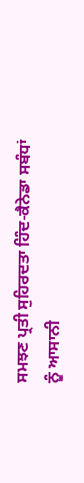ਸਮਝਣ ਪ੍ਰਤੀ ਸੁਹਿਰਦਤਾ ਹਿੰਦ-ਕੈਨੇਡਾ ਸਬੰਧਾਂ ਨੂੰ ਆਸਾਨੀ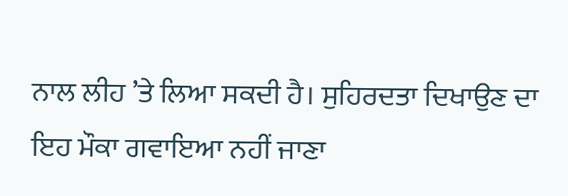ਨਾਲ ਲੀਹ ’ਤੇ ਲਿਆ ਸਕਦੀ ਹੈ। ਸੁਹਿਰਦਤਾ ਦਿਖਾਉਣ ਦਾ ਇਹ ਮੌਕਾ ਗਵਾਇਆ ਨਹੀਂ ਜਾਣਾ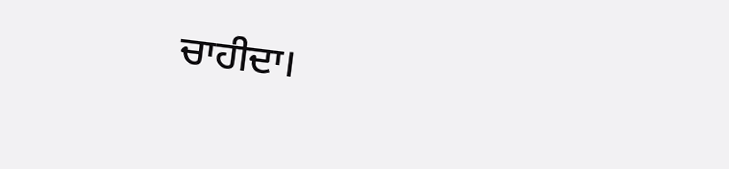ਚਾਹੀਦਾ।